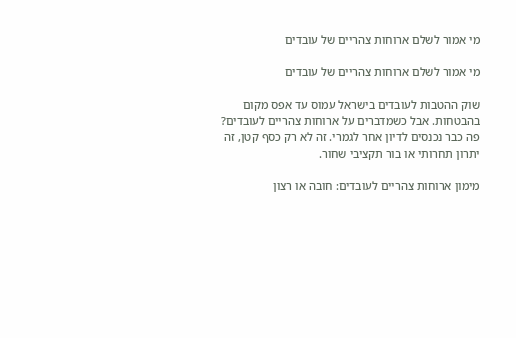מי אמור לשלם ארוחות צהריים של עובדים

מי אמור לשלם ארוחות צהריים של עובדים

שוק ההטבות לעובדים בישראל עמוס עד אפס מקום בהבטחות. אבל כשמדברים על ארוחות צהריים לעובדים? פה כבר נכנסים לדיון אחר לגמרי. זה לא רק כסף קטן, זה יתרון תחרותי או בור תקציבי שחור.

מימון ארוחות צהריים לעובדים: חובה או רצון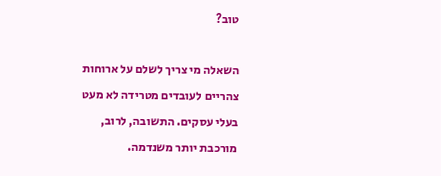טוב?

השאלה מי צריך לשלם על ארוחות צהריים לעובדים מטרידה לא מעט בעלי עסקים. התשובה, לרוב, מורכבת יותר משנדמה.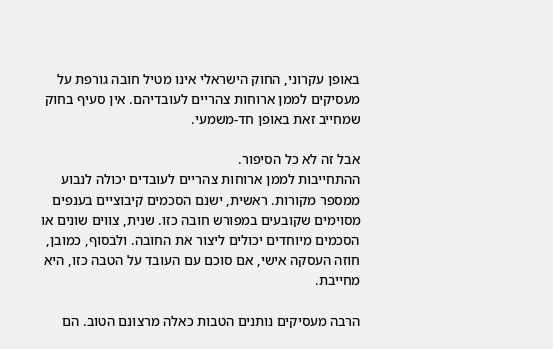באופן עקרוני, החוק הישראלי אינו מטיל חובה גורפת על מעסיקים לממן ארוחות צהריים לעובדיהם. אין סעיף בחוק שמחייב זאת באופן חד-משמעי.

אבל זה לא כל הסיפור.
ההתחייבות לממן ארוחות צהריים לעובדים יכולה לנבוע ממספר מקורות. ראשית, ישנם הסכמים קיבוציים בענפים מסוימים שקובעים במפורש חובה כזו. שנית, צווים שונים או הסכמים מיוחדים יכולים ליצור את החובה. ולבסוף, כמובן, חוזה העסקה אישי, אם סוכם עם העובד על הטבה כזו, היא מחייבת.

הרבה מעסיקים נותנים הטבות כאלה מרצונם הטוב. הם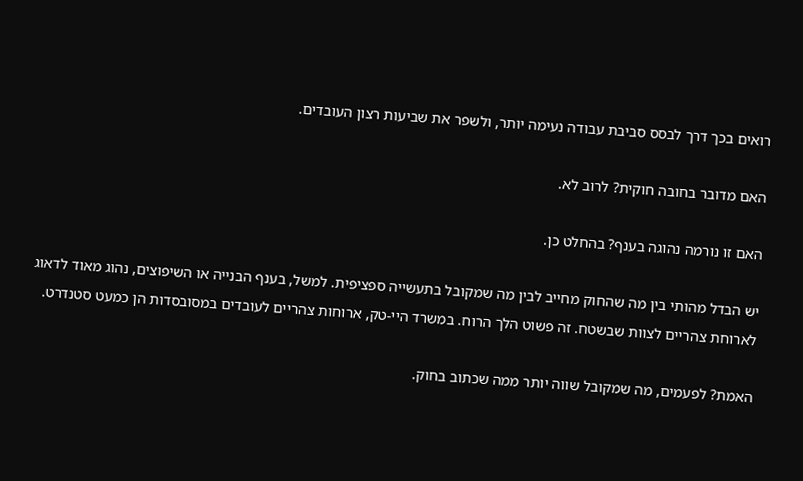רואים בכך דרך לבסס סביבת עבודה נעימה יותר, ולשפר את שביעות רצון העובדים.

האם מדובר בחובה חוקית? לרוב לא.

האם זו נורמה נהוגה בענף? בהחלט כן.

יש הבדל מהותי בין מה שהחוק מחייב לבין מה שמקובל בתעשייה ספציפית. למשל, בענף הבנייה או השיפוצים, נהוג מאוד לדאוג לארוחת צהריים לצוות שבשטח. זה פשוט הלך הרוח. במשרד היי-טק, ארוחות צהריים לעובדים במסובסדות הן כמעט סטנדרט.

האמת? לפעמים, מה שמקובל שווה יותר ממה שכתוב בחוק.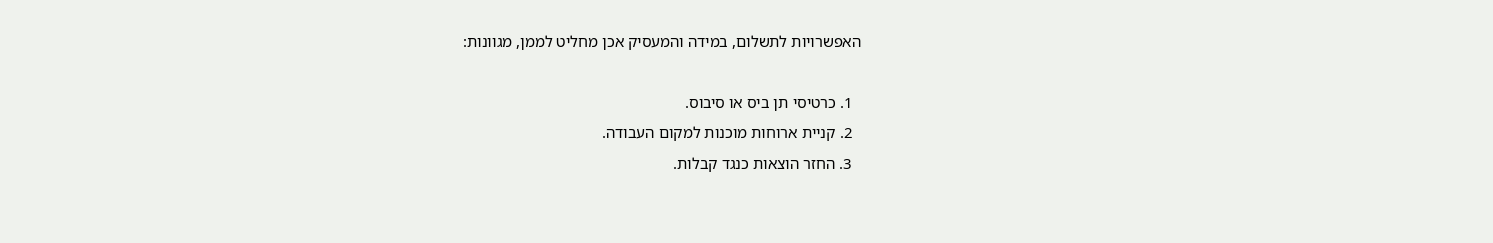האפשרויות לתשלום, במידה והמעסיק אכן מחליט לממן, מגוונות:

  1. כרטיסי תן ביס או סיבוס.
  2. קניית ארוחות מוכנות למקום העבודה.
  3. החזר הוצאות כנגד קבלות.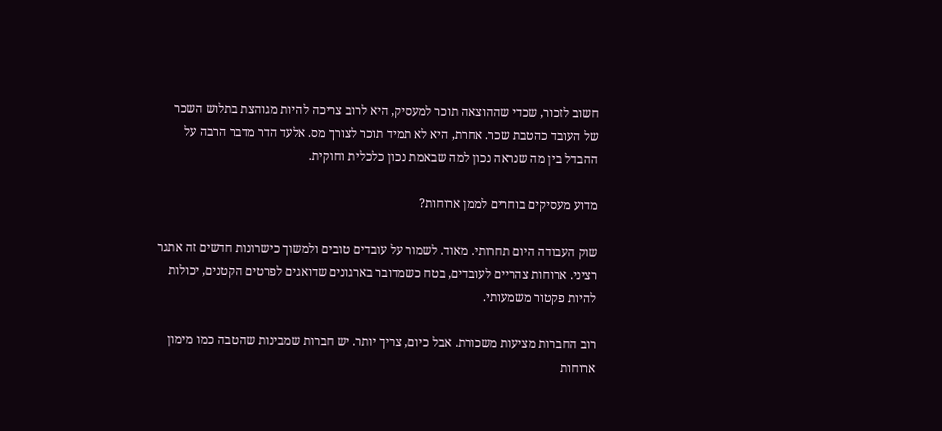חשוב לזכור, שכדי שההוצאה תוכר למעסיק, היא לרוב צריכה להיות מגוהצת בתלוש השכר של העובד כהטבת שכר. אחרת, היא לא תמיד תוכר לצורך מס. אלעד הדר מדבר הרבה על ההבדל בין מה שנראה נכון למה שבאמת נכון כלכלית וחוקית.

מדוע מעסיקים בוחרים לממן ארוחות?

שוק העבודה היום תחרותי. מאוד. לשמור על עובדים טובים ולמשוך כישרונות חדשים זה אתגר רציני. ארוחות צהריים לעובדים, בטח כשמדובר בארגונים שדואגים לפרטים הקטנים, יכולות להיות פקטור משמעותי.

רוב החברות מציעות משכורת. אבל כיום, צריך יותר. יש חברות שמבינות שהטבה כמו מימון ארוחות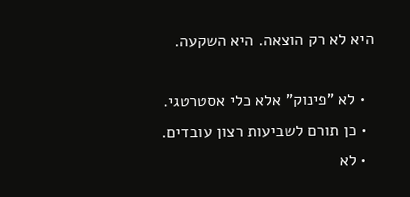היא לא רק הוצאה. היא השקעה.

  • לא "פינוק" אלא כלי אסטרטגי.
  • כן תורם לשביעות רצון עובדים.
  • לא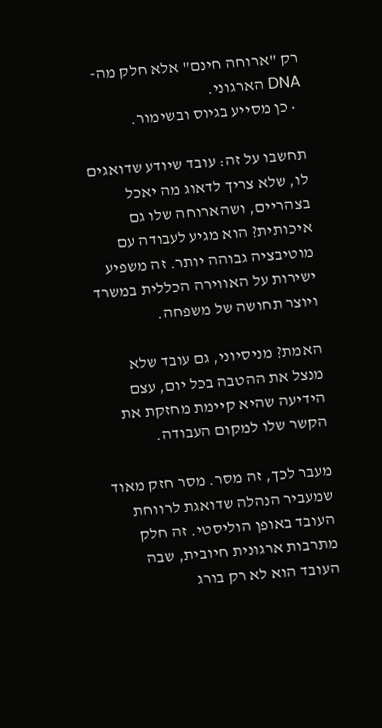רק "ארוחה חינם" אלא חלק מה-DNA הארגוני.
  • כן מסייע בגיוס ובשימור.

תחשבו על זה: עובד שיודע שדואגים לו, שלא צריך לדאוג מה יאכל בצהריים, ושהארוחה שלו גם איכותית? הוא מגיע לעבודה עם מוטיבציה גבוהה יותר. זה משפיע ישירות על האווירה הכללית במשרד ויוצר תחושה של משפחה.

האמת? מניסיוני, גם עובד שלא מנצל את ההטבה בכל יום, עצם הידיעה שהיא קיימת מחזקת את הקשר שלו למקום העבודה.

מעבר לכך, זה מסר. מסר חזק מאוד שמעביר הנהלה שדואגת לרווחת העובד באופן הוליסטי. זה חלק מתרבות ארגונית חיובית, שבה העובד הוא לא רק בורג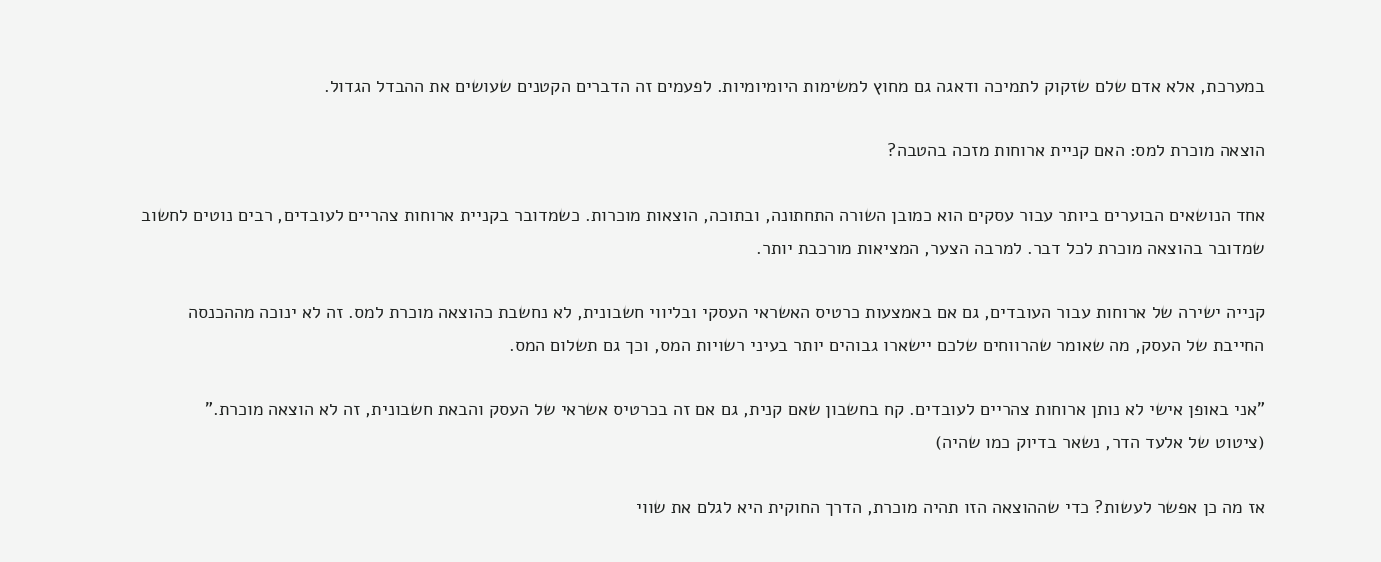במערכת, אלא אדם שלם שזקוק לתמיכה ודאגה גם מחוץ למשימות היומיומיות. לפעמים זה הדברים הקטנים שעושים את ההבדל הגדול.

הוצאה מוכרת למס: האם קניית ארוחות מזכה בהטבה?

אחד הנושאים הבוערים ביותר עבור עסקים הוא כמובן השורה התחתונה, ובתוכה, הוצאות מוכרות. כשמדובר בקניית ארוחות צהריים לעובדים, רבים נוטים לחשוב שמדובר בהוצאה מוכרת לכל דבר. למרבה הצער, המציאות מורכבת יותר.

קנייה ישירה של ארוחות עבור העובדים, גם אם באמצעות כרטיס האשראי העסקי ובליווי חשבונית, לא נחשבת כהוצאה מוכרת למס. זה לא ינוכה מההכנסה החייבת של העסק, מה שאומר שהרווחים שלכם יישארו גבוהים יותר בעיני רשויות המס, וכך גם תשלום המס.

"אני באופן אישי לא נותן ארוחות צהריים לעובדים. קח בחשבון שאם קנית, גם אם זה בכרטיס אשראי של העסק והבאת חשבונית, זה לא הוצאה מוכרת."
(ציטוט של אלעד הדר, נשאר בדיוק כמו שהיה)

אז מה כן אפשר לעשות? כדי שההוצאה הזו תהיה מוכרת, הדרך החוקית היא לגלם את שווי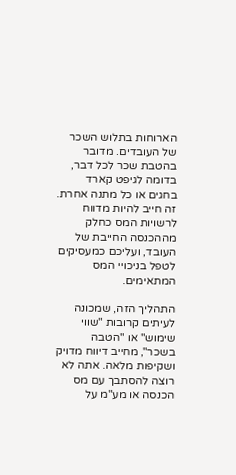הארוחות בתלוש השכר של העובדים. מדובר בהטבת שכר לכל דבר, בדומה לגיפט קארד בחגים או כל מתנה אחרת. זה חייב להיות מדווח לרשויות המס כחלק מההכנסה החייבת של העובד, ועליכם כמעסיקים לטפל בניכויי המס המתאימים.

התהליך הזה, שמכונה לעיתים קרובות "שווי שימוש" או "הטבה בשכר", מחייב דיווח מדויק ושקיפות מלאה. אתה לא רוצה להסתבך עם מס הכנסה או מע"מ על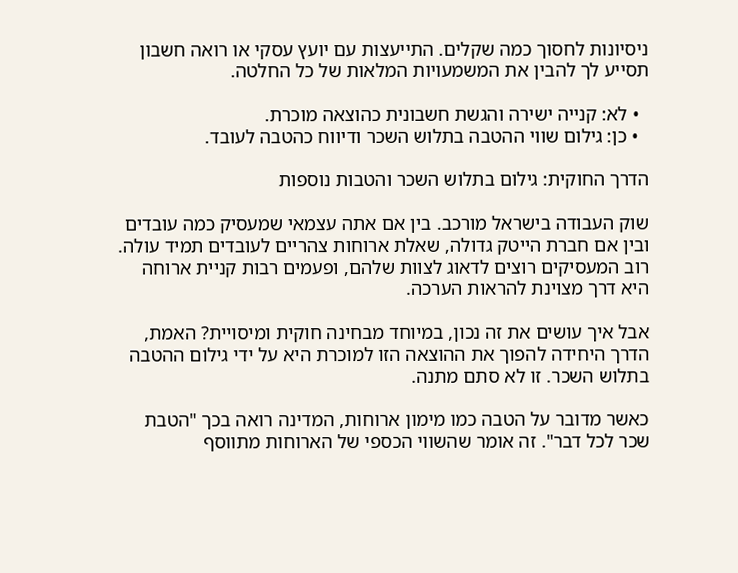ניסיונות לחסוך כמה שקלים. התייעצות עם יועץ עסקי או רואה חשבון תסייע לך להבין את המשמעויות המלאות של כל החלטה.

  • לא: קנייה ישירה והגשת חשבונית כהוצאה מוכרת.
  • כן: גילום שווי ההטבה בתלוש השכר ודיווח כהטבה לעובד.

הדרך החוקית: גילום בתלוש השכר והטבות נוספות

שוק העבודה בישראל מורכב. בין אם אתה עצמאי שמעסיק כמה עובדים ובין אם חברת הייטק גדולה, שאלת ארוחות צהריים לעובדים תמיד עולה. רוב המעסיקים רוצים לדאוג לצוות שלהם, ופעמים רבות קניית ארוחה היא דרך מצוינת להראות הערכה.

אבל איך עושים את זה נכון, במיוחד מבחינה חוקית ומיסויית? האמת, הדרך היחידה להפוך את ההוצאה הזו למוכרת היא על ידי גילום ההטבה בתלוש השכר. זו לא סתם מתנה.

כאשר מדובר על הטבה כמו מימון ארוחות, המדינה רואה בכך "הטבת שכר לכל דבר". זה אומר שהשווי הכספי של הארוחות מתווסף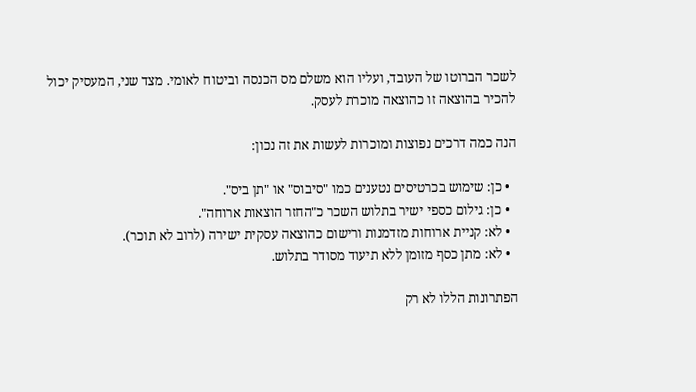לשכר הברוטו של העובד, ועליו הוא משלם מס הכנסה וביטוח לאומי. מצד שני, המעסיק יכול להכיר בהוצאה זו כהוצאה מוכרת לעסק.

הנה כמה דרכים נפוצות ומוכרות לעשות את זה נכון:

  • כן: שימוש בכרטיסים נטענים כמו "סיבוס" או "תן ביס".
  • כן: גילום כספי ישיר בתלוש השכר כ"החזר הוצאות ארוחה".
  • לא: קניית ארוחות מזדמנות ורישום כהוצאה עסקית ישירה (לרוב לא תוכר).
  • לא: מתן כסף מזומן ללא תיעוד מסודר בתלוש.

הפתרונות הללו לא רק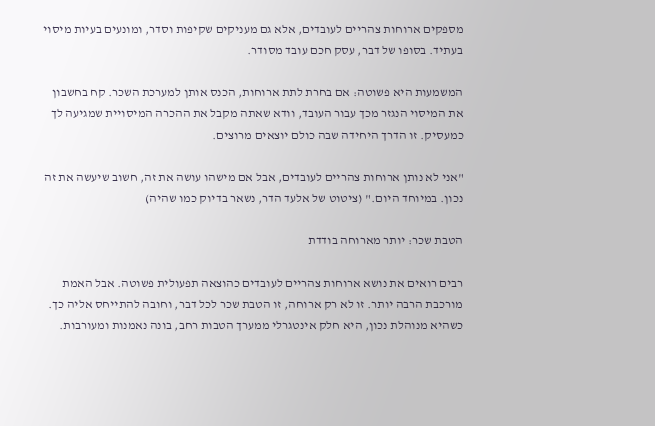מספקים ארוחות צהריים לעובדים, אלא גם מעניקים שקיפות וסדר, ומונעים בעיות מיסוי בעתיד. בסופו של דבר, עסק חכם עובד מסודר.

המשמעות היא פשוטה: אם בחרת לתת ארוחות, הכנס אותן למערכת השכר. קח בחשבון את המיסוי הנגזר מכך עבור העובד, וודא שאתה מקבל את ההכרה המיסויית שמגיעה לך כמעסיק. זו הדרך היחידה שבה כולם יוצאים מרוצים.

"אני לא נותן ארוחות צהריים לעובדים, אבל אם מישהו עושה את זה, חשוב שיעשה את זה נכון. במיוחד היום." (ציטוט של אלעד הדר, נשאר בדיוק כמו שהיה)

הטבת שכר: יותר מארוחה בודדת

רבים רואים את נושא ארוחות צהריים לעובדים כהוצאה תפעולית פשוטה. אבל האמת מורכבת הרבה יותר. זו לא רק ארוחה, זו הטבת שכר לכל דבר, וחובה להתייחס אליה כך. כשהיא מנוהלת נכון, היא חלק אינטגרלי ממערך הטבות רחב, בונה נאמנות ומעורבות.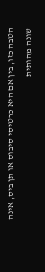הטבה כזו, בין אם היא כרטיסי סיבוס או תן ביס, אינה שונה מהותית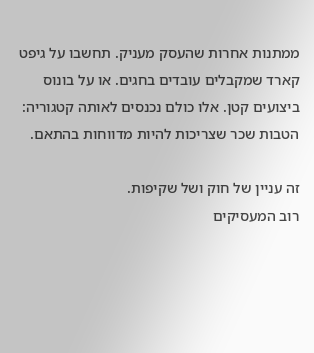ממתנות אחרות שהעסק מעניק. תחשבו על גיפט קארד שמקבלים עובדים בחגים. או על בונוס ביצועים קטן. אלו כולם נכנסים לאותה קטגוריה: הטבות שכר שצריכות להיות מדווחות בהתאם.

זה עניין של חוק ושל שקיפות.
רוב המעסיקים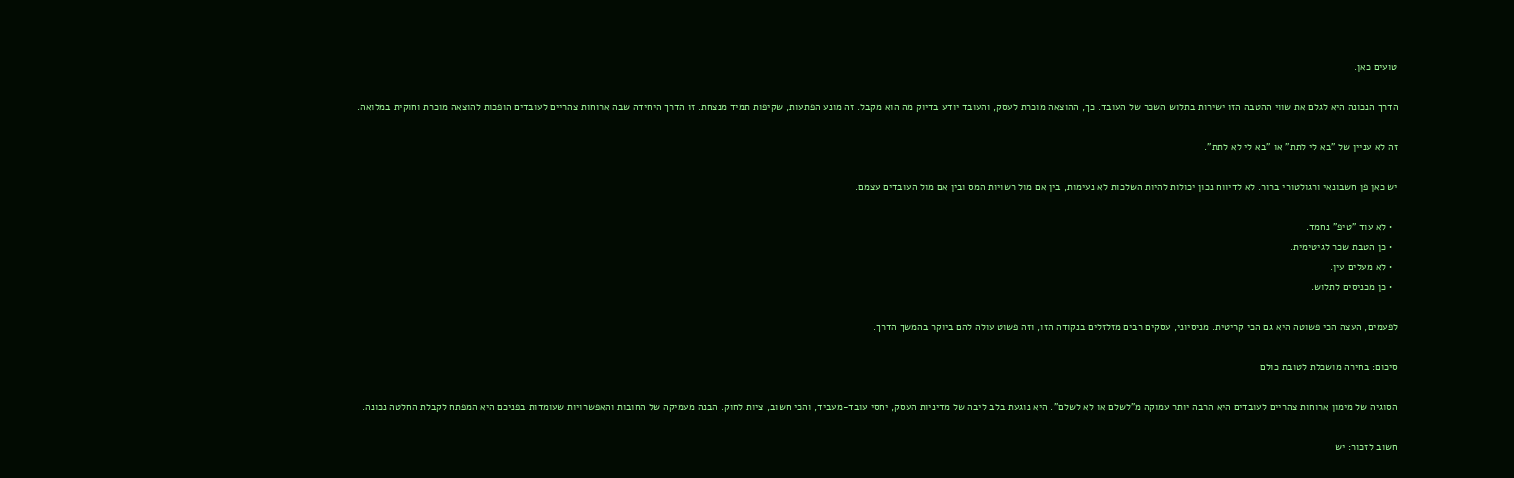טועים כאן.

הדרך הנכונה היא לגלם את שווי ההטבה הזו ישירות בתלוש השכר של העובד. כך, ההוצאה מוכרת לעסק, והעובד יודע בדיוק מה הוא מקבל. זה מונע הפתעות, שקיפות תמיד מנצחת. זו הדרך היחידה שבה ארוחות צהריים לעובדים הופכות להוצאה מוכרת וחוקית במלואה.

זה לא עניין של "בא לי לתת" או "בא לי לא לתת".

יש כאן פן חשבונאי ורגולטורי ברור. לא לדיווח נכון יכולות להיות השלכות לא נעימות, בין אם מול רשויות המס ובין אם מול העובדים עצמם.

  • לא עוד "טיפ" נחמד.
  • כן הטבת שכר לגיטימית.
  • לא מעלים עין.
  • כן מכניסים לתלוש.

לפעמים, העצה הכי פשוטה היא גם הכי קריטית. מניסיוני, עסקים רבים מזלזלים בנקודה הזו, וזה פשוט עולה להם ביוקר בהמשך הדרך.

סיכום: בחירה מושכלת לטובת כולם

הסוגיה של מימון ארוחות צהריים לעובדים היא הרבה יותר עמוקה מ"לשלם או לא לשלם". היא נוגעת בלב ליבה של מדיניות העסק, יחסי עובד-מעביד, והכי חשוב, ציות לחוק. הבנה מעמיקה של החובות והאפשרויות שעומדות בפניכם היא המפתח לקבלת החלטה נכונה.

חשוב לזכור: יש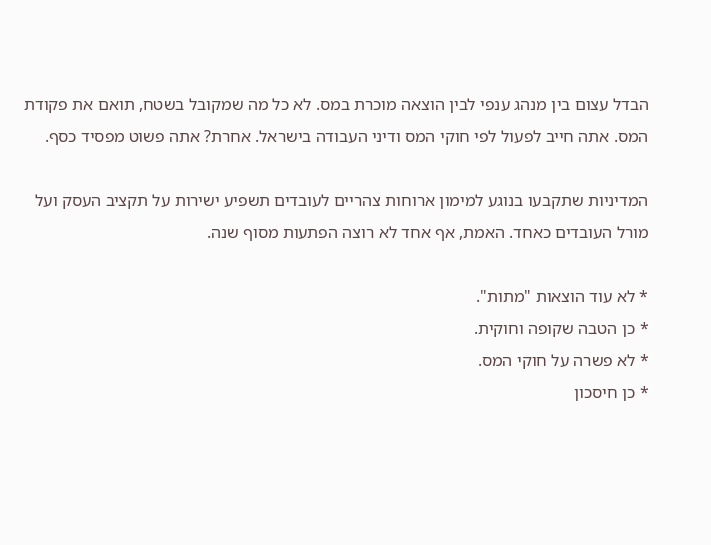הבדל עצום בין מנהג ענפי לבין הוצאה מוכרת במס. לא כל מה שמקובל בשטח, תואם את פקודת המס. אתה חייב לפעול לפי חוקי המס ודיני העבודה בישראל. אחרת? אתה פשוט מפסיד כסף.

המדיניות שתקבעו בנוגע למימון ארוחות צהריים לעובדים תשפיע ישירות על תקציב העסק ועל מורל העובדים כאחד. האמת, אף אחד לא רוצה הפתעות מסוף שנה.

* לא עוד הוצאות "מתות".
* כן הטבה שקופה וחוקית.
* לא פשרה על חוקי המס.
* כן חיסכון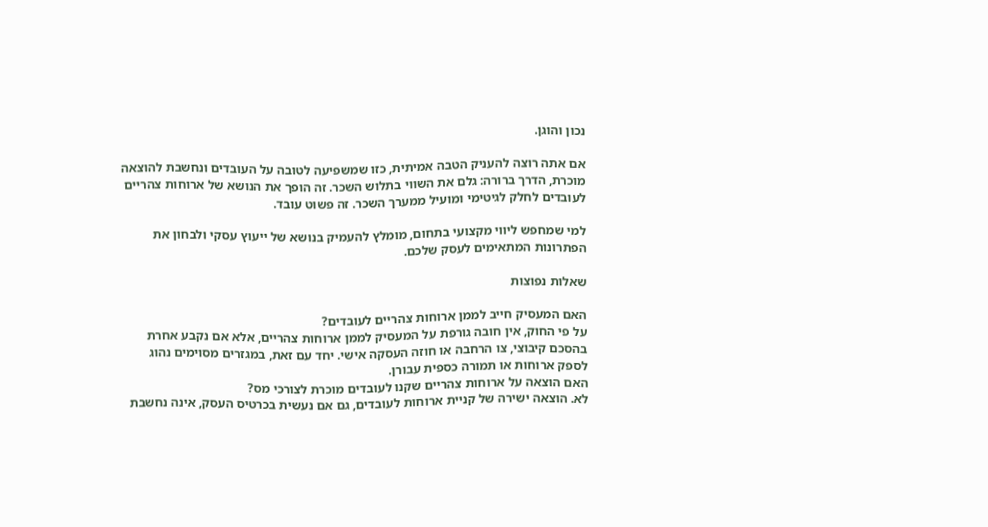נכון והוגן.

אם אתה רוצה להעניק הטבה אמיתית, כזו שמשפיעה לטובה על העובדים ונחשבת להוצאה מוכרת, הדרך ברורה: גלם את השווי בתלוש השכר. זה הופך את הנושא של ארוחות צהריים לעובדים לחלק לגיטימי ומועיל ממערך השכר. זה פשוט עובד.

למי שמחפש ליווי מקצועי בתחום, מומלץ להעמיק בנושא של ייעוץ עסקי ולבחון את הפתרונות המתאימים לעסק שלכם.

שאלות נפוצות

האם המעסיק חייב לממן ארוחות צהריים לעובדים?
על פי החוק, אין חובה גורפת על המעסיק לממן ארוחות צהריים, אלא אם נקבע אחרת בהסכם קיבוצי, צו הרחבה או חוזה העסקה אישי. יחד עם זאת, במגזרים מסוימים נהוג לספק ארוחות או תמורה כספית עבורן.
האם הוצאה על ארוחות צהריים שקנו לעובדים מוכרת לצורכי מס?
לא. הוצאה ישירה של קניית ארוחות לעובדים, גם אם נעשית בכרטיס העסק, אינה נחשבת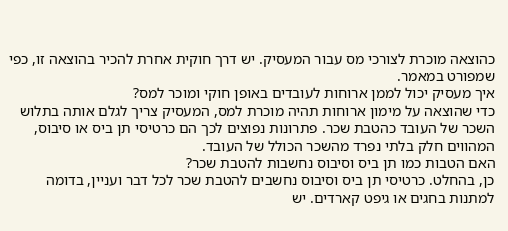כהוצאה מוכרת לצורכי מס עבור המעסיק. יש דרך חוקית אחרת להכיר בהוצאה זו, כפי שמפורט במאמר.
איך מעסיק יכול לממן ארוחות לעובדים באופן חוקי ומוכר למס?
כדי שהוצאה על מימון ארוחות תהיה מוכרת למס, המעסיק צריך לגלם אותה בתלוש השכר של העובד כהטבת שכר. פתרונות נפוצים לכך הם כרטיסי תן ביס או סיבוס, המהווים חלק בלתי נפרד מהשכר הכולל של העובד.
האם הטבות כמו תן ביס וסיבוס נחשבות להטבת שכר?
כן, בהחלט. כרטיסי תן ביס וסיבוס נחשבים להטבת שכר לכל דבר ועניין, בדומה למתנות בחגים או גיפט קארדים. יש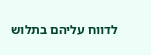לדווח עליהם בתלוש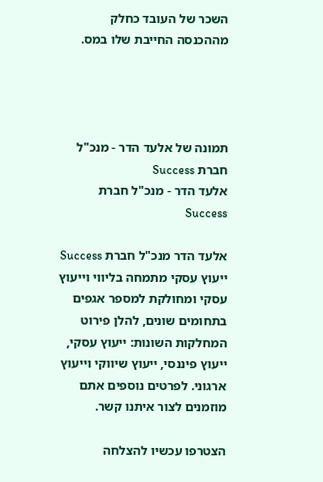השכר של העובד כחלק מההכנסה החייבת שלו במס.




תמונה של אלעד הדר - מנכ"ל חברת Success
אלעד הדר - מנכ"ל חברת Success

אלעד הדר מנכ"ל חברת Success ייעוץ עסקי מתמחה בליווי וייעוץ עסקי ומחולקת למספר אגפים בתחומים שונים, להלן פירוט המחלקות השונות: ייעוץ עסקי, ייעוץ פיננסי, ייעוץ שיווקי וייעוץ ארגוני. לפרטים נוספים אתם מוזמנים לצור איתנו קשר.

הצטרפו עכשיו להצלחה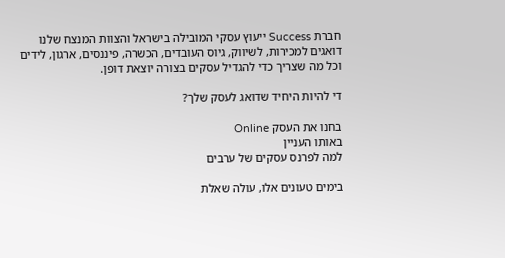חברת Success ייעוץ עסקי המובילה בישראל והצוות המנצח שלנו דואגים למכירות, לשיווק, גיוס העובדים, הכשרה, פיננסים, ארגון, לידים וכל מה שצריך כדי להגדיל עסקים בצורה יוצאת דופן.

די להיות היחיד שדואג לעסק שלך?

בחנו את העסק Online
באותו העניין
למה לפרנס עסקים של ערבים

בימים טעונים אלו, עולה שאלת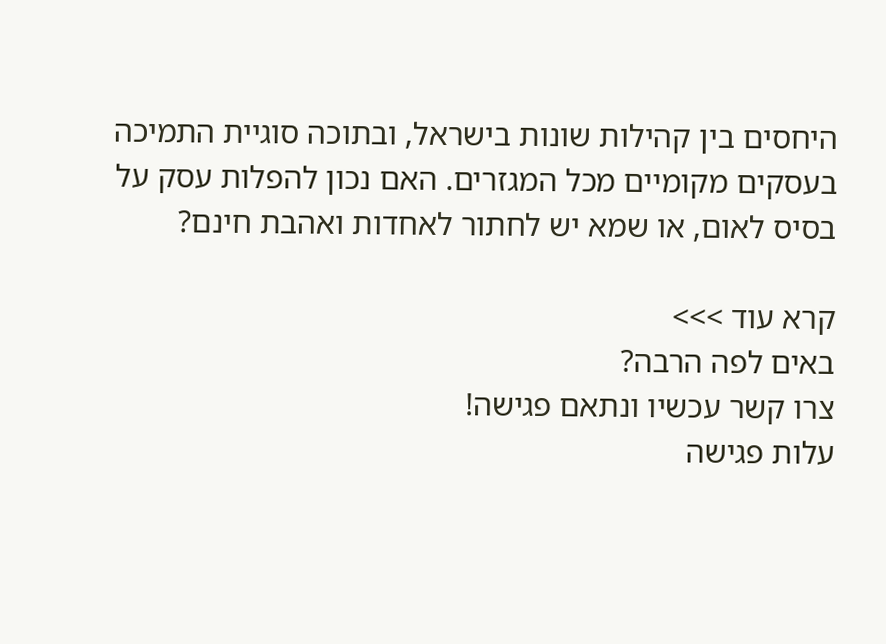היחסים בין קהילות שונות בישראל, ובתוכה סוגיית התמיכה בעסקים מקומיים מכל המגזרים. האם נכון להפלות עסק על בסיס לאום, או שמא יש לחתור לאחדות ואהבת חינם?

קרא עוד >>>
באים לפה הרבה?
צרו קשר עכשיו ונתאם פגישה!
עלות פגישה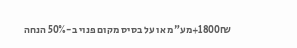1800₪+מע"מ או על בסיס מקום פנוי ב-50% הנחה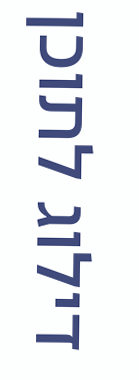דילוג לתוכן